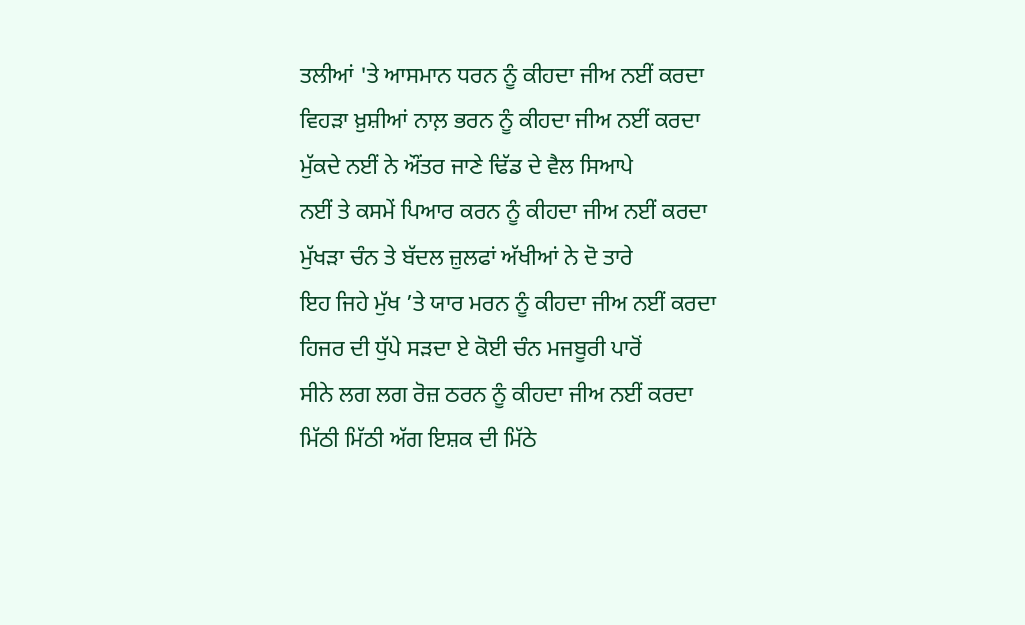ਤਲੀਆਂ 'ਤੇ ਆਸਮਾਨ ਧਰਨ ਨੂੰ ਕੀਹਦਾ ਜੀਅ ਨਈਂ ਕਰਦਾ
ਵਿਹੜਾ ਖ਼ੁਸ਼ੀਆਂ ਨਾਲ਼ ਭਰਨ ਨੂੰ ਕੀਹਦਾ ਜੀਅ ਨਈਂ ਕਰਦਾ
ਮੁੱਕਦੇ ਨਈਂ ਨੇ ਔਂਤਰ ਜਾਣੇ ਢਿੱਡ ਦੇ ਵੈਲ ਸਿਆਪੇ
ਨਈਂ ਤੇ ਕਸਮੇਂ ਪਿਆਰ ਕਰਨ ਨੂੰ ਕੀਹਦਾ ਜੀਅ ਨਈਂ ਕਰਦਾ
ਮੁੱਖੜਾ ਚੰਨ ਤੇ ਬੱਦਲ ਜ਼ੁਲਫਾਂ ਅੱਖੀਆਂ ਨੇ ਦੋ ਤਾਰੇ
ਇਹ ਜਿਹੇ ਮੁੱਖ ’ਤੇ ਯਾਰ ਮਰਨ ਨੂੰ ਕੀਹਦਾ ਜੀਅ ਨਈਂ ਕਰਦਾ
ਹਿਜਰ ਦੀ ਧੁੱਪੇ ਸੜਦਾ ਏ ਕੋਈ ਚੰਨ ਮਜਬੂਰੀ ਪਾਰੋਂ
ਸੀਨੇ ਲਗ ਲਗ ਰੋਜ਼ ਠਰਨ ਨੂੰ ਕੀਹਦਾ ਜੀਅ ਨਈਂ ਕਰਦਾ
ਮਿੱਠੀ ਮਿੱਠੀ ਅੱਗ ਇਸ਼ਕ ਦੀ ਮਿੱਠੇ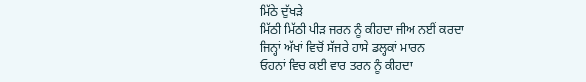ਮਿੱਠੇ ਦੁੱਖੜੇ
ਮਿੱਠੀ ਮਿੱਠੀ ਪੀੜ ਜਰਨ ਨੂੰ ਕੀਹਦਾ ਜੀਅ ਨਈਂ ਕਰਦਾ
ਜਿਨ੍ਹਾਂ ਅੱਖਾਂ ਵਿਚੋਂ ਸੱਜਰੇ ਹਾਸੇ ਡਲ੍ਹਕਾਂ ਮਾਰਨ
ਓਹਨਾਂ ਵਿਚ ਕਈ ਵਾਰ ਤਰਨ ਨੂੰ ਕੀਹਦਾ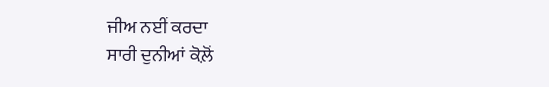ਜੀਅ ਨਈਂ ਕਰਦਾ
ਸਾਰੀ ਦੁਨੀਆਂ ਕੋਲ਼ੋਂ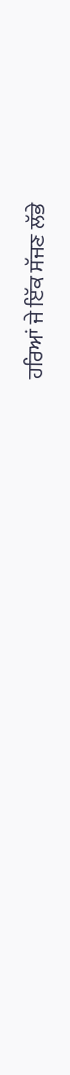ਹਰਿਆਂ ਜੇ ਇੱਕ ਸੱਜਣ ਲੱਭੇ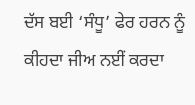ਦੱਸ ਬਈ ‘ਸੰਧੂ’ ਫੇਰ ਹਰਨ ਨੂੰ ਕੀਹਦਾ ਜੀਅ ਨਈਂ ਕਰਦਾ